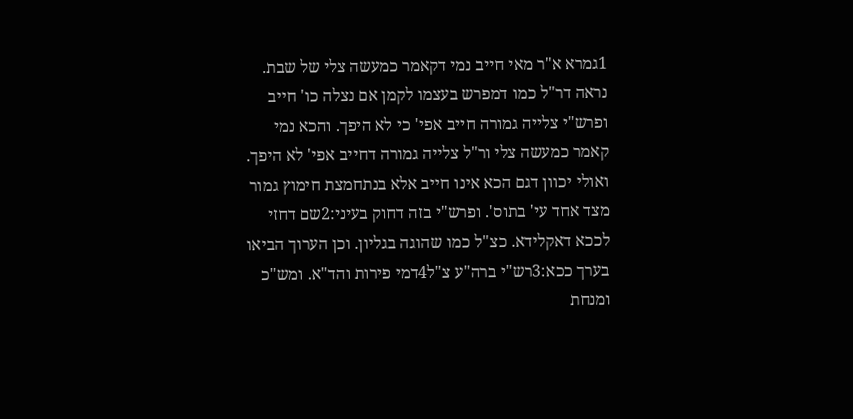1גמרא א"ר מאי חייב נמי דקאמר כמעשה צלי של שבת. נראה דר"ל כמו דמפרש בעצמו לקמן אם נצלה כו' חייב ופרש"י צלייה גמורה חייב אפי' כי לא היפך. והכא נמי קאמר כמעשה צלי ור"ל צלייה גמורה דחייב אפי' לא היפך. ואולי יכוון דגם הכא אינו חייב אלא בנתחמצת חימוץ גמור מצד אחד עי' בתוס'. ופרש"י בזה דחוק בעיני:2שם דחזי לככא דאקלידא. כצ"ל כמו שהוגה בגליון. וכן הערוך הביאו בערך ככא:3רש"י ברה"ע צ"ל4דמי פירות והד"א. ומש"כ ומנחת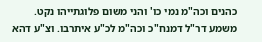כהנים וכה"מ נמי כו' והני משום פלוגתייהו נקט. משמע דר"ל דמנח"כ וכה"מ לכ"ע איתרבו. וצ"ע דהא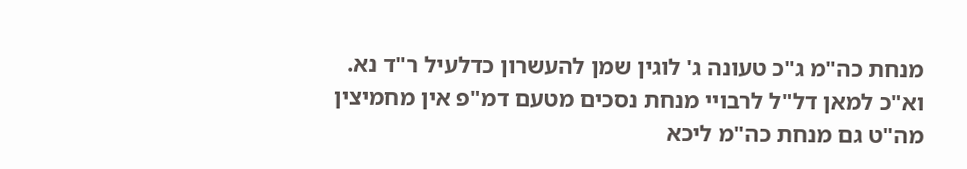מנחת כה"מ ג"כ טעונה ג' לוגין שמן להעשרון כדלעיל ר"ד נא. וא"כ למאן דל"ל לרבויי מנחת נסכים מטעם דמ"פ אין מחמיצין מה"ט גם מנחת כה"מ ליכא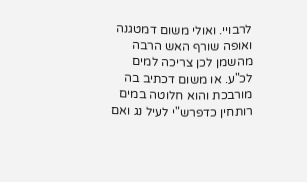לרבויי. ואולי משום דמטגנה ואופה שורף האש הרבה מהשמן לכן צריכה למים לכ"ע. או משום דכתיב בה מורבכת והוא חלוטה במים רותחין כדפרש"י לעיל נג ואם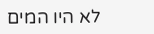לא היו המים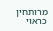מרותחין כראוי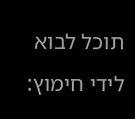תוכל לבוא לידי חימוץ: